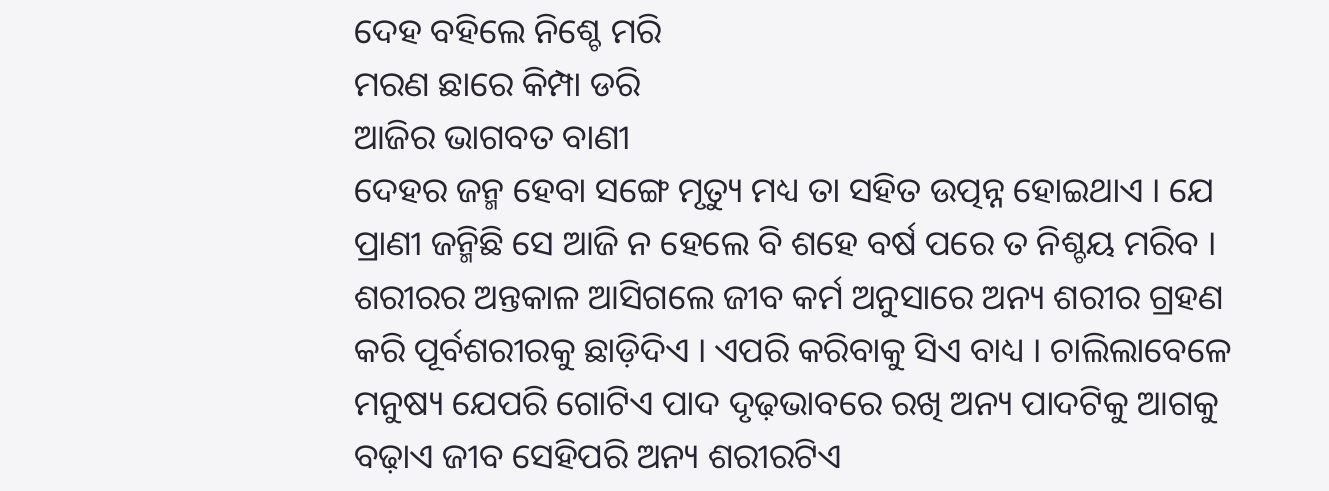ଦେହ ବହିଲେ ନିଶ୍ଚେ ମରି
ମରଣ ଛାରେ କିମ୍ପା ଡରି
ଆଜିର ଭାଗବତ ବାଣୀ
ଦେହର ଜନ୍ମ ହେବା ସଙ୍ଗେ ମୃତ୍ୟୁ ମଧ୍ୟ ତା ସହିତ ଉତ୍ପନ୍ନ ହୋଇଥାଏ । ଯେ ପ୍ରାଣୀ ଜନ୍ମିଛି ସେ ଆଜି ନ ହେଲେ ବି ଶହେ ବର୍ଷ ପରେ ତ ନିଶ୍ଚୟ ମରିବ ।
ଶରୀରର ଅନ୍ତକାଳ ଆସିଗଲେ ଜୀବ କର୍ମ ଅନୁସାରେ ଅନ୍ୟ ଶରୀର ଗ୍ରହଣ କରି ପୂର୍ବଶରୀରକୁ ଛାଡ଼ିଦିଏ । ଏପରି କରିବାକୁ ସିଏ ବାଧ୍ୟ । ଚାଲିଲାବେଳେ ମନୁଷ୍ୟ ଯେପରି ଗୋଟିଏ ପାଦ ଦୃଢ଼ଭାବରେ ରଖି ଅନ୍ୟ ପାଦଟିକୁ ଆଗକୁ ବଢ଼ାଏ ଜୀବ ସେହିପରି ଅନ୍ୟ ଶରୀରଟିଏ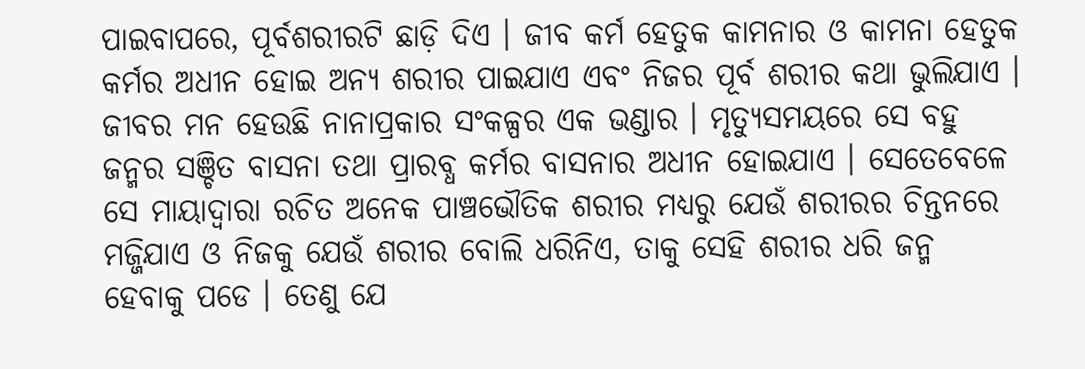ପାଇବାପରେ, ପୂର୍ବଶରୀରଟି ଛାଡ଼ି ଦିଏ । ଜୀବ କର୍ମ ହେତୁକ କାମନାର ଓ କାମନା ହେତୁକ କର୍ମର ଅଧୀନ ହୋଇ ଅନ୍ୟ ଶରୀର ପାଇଯାଏ ଏବଂ ନିଜର ପୂର୍ବ ଶରୀର କଥା ଭୁଲିଯାଏ । ଜୀବର ମନ ହେଉଛି ନାନାପ୍ରକାର ସଂକଳ୍ପର ଏକ ଭଣ୍ଡାର । ମୃତ୍ୟୁସମୟରେ ସେ ବହୁ ଜନ୍ମର ସଞ୍ଚିତ ବାସନା ତଥା ପ୍ରାରବ୍ଧ କର୍ମର ବାସନାର ଅଧୀନ ହୋଇଯାଏ । ସେତେବେଳେ ସେ ମାୟାଦ୍ବାରା ରଚିତ ଅନେକ ପାଞ୍ଚଭୌତିକ ଶରୀର ମଧ୍ୟରୁ ଯେଉଁ ଶରୀରର ଚିନ୍ତନରେ ମଜ୍ଜିଯାଏ ଓ ନିଜକୁ ଯେଉଁ ଶରୀର ବୋଲି ଧରିନିଏ, ତାକୁ ସେହି ଶରୀର ଧରି ଜନ୍ମ ହେବାକୁ ପଡେ । ତେଣୁ ଯେ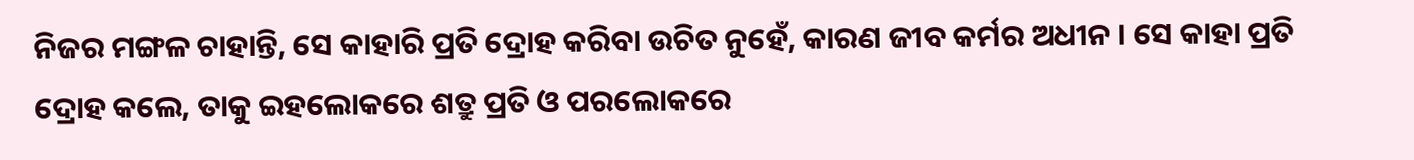ନିଜର ମଙ୍ଗଳ ଚାହାନ୍ତି, ସେ କାହାରି ପ୍ରତି ଦ୍ରୋହ କରିବା ଉଚିତ ନୁହେଁ, କାରଣ ଜୀବ କର୍ମର ଅଧୀନ । ସେ କାହା ପ୍ରତି ଦ୍ରୋହ କଲେ, ତାକୁ ଇହଲୋକରେ ଶତ୍ରୁ ପ୍ରତି ଓ ପରଲୋକରେ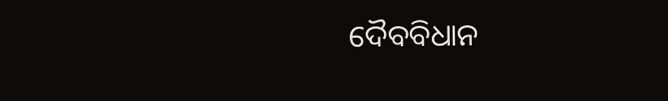ଦୈବବିଧାନ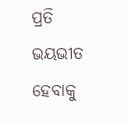ପ୍ରତି ଭୟଭୀତ ହେବାକୁ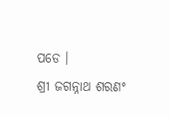ପଡେ ।
ଶ୍ରୀ ଜଗନ୍ନାଥ ଶରଣଂ